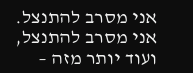אני מסרב להתנצל.
אני מסרב להתנצל, ועוד יותר מזה –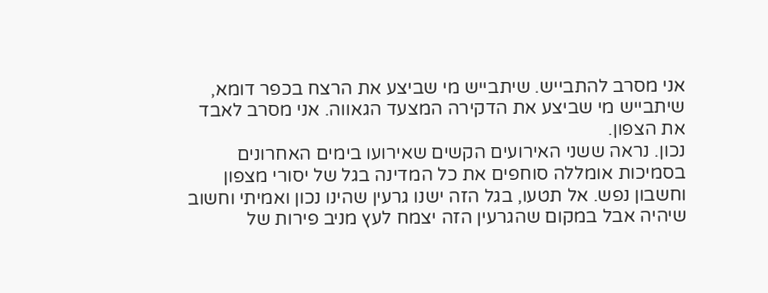אני מסרב להתבייש. שיתבייש מי שביצע את הרצח בכפר דומא, שיתבייש מי שביצע את הדקירה המצעד הגאווה. אני מסרב לאבד את הצפון.
נכון. נראה ששני האירועים הקשים שאירועו בימים האחרונים בסמיכות אומללה סוחפים את כל המדינה בגל של יסורי מצפון וחשבון נפש. אל תטעו, בגל הזה ישנו גרעין שהינו נכון ואמיתי וחשוב שיהיה אבל במקום שהגרעין הזה יצמח לעץ מניב פירות של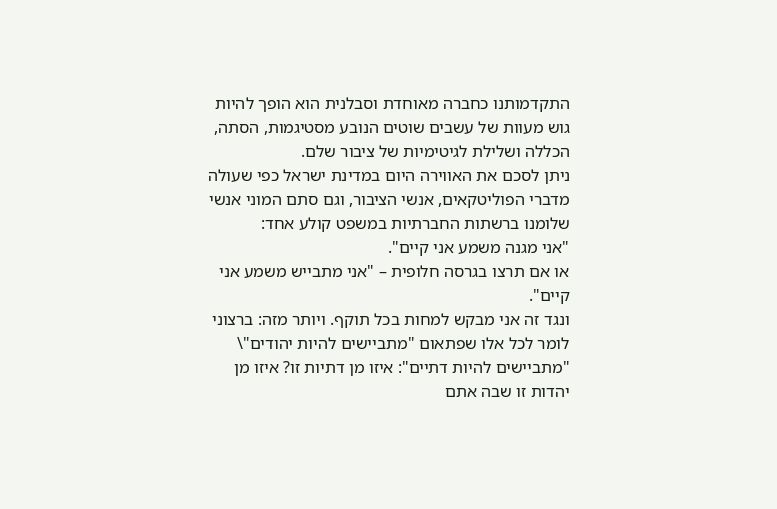התקדמותנו כחברה מאוחדת וסבלנית הוא הופך להיות גוש מעוות של עשבים שוטים הנובע מסטיגמות, הסתה, הכללה ושלילת לגיטימיות של ציבור שלם.
ניתן לסכם את האווירה היום במדינת ישראל כפי שעולה מדברי הפוליטקאים, אנשי הציבור, וגם סתם המוני אנשי שלומנו ברשתות החברתיות במשפט קולע אחד:
"אני מגנה משמע אני קיים".
או אם תרצו בגרסה חלופית – "אני מתבייש משמע אני קיים".
ונגד זה אני מבקש למחות בכל תוקף. ויותר מזה: ברצוני לומר לכל אלו שפתאום "מתביישים להיות יהודים"\ "מתביישים להיות דתיים": איזו מן דתיות זו? איזו מן יהדות זו שבה אתם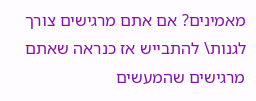מאמינים? אם אתם מרגישים צורך לגנות\ להתבייש אז כנראה שאתם מרגישים שהמעשים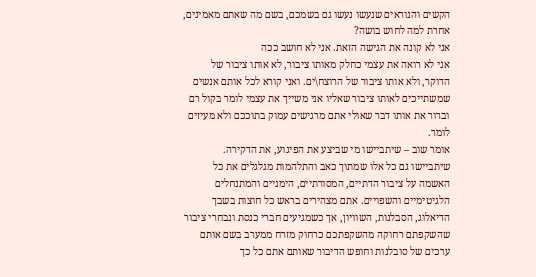הקשים והנוראים שנעשו נעשו גם בשמכם, בשם מה שאתם מאמינים, אחרת למה לחוש בושה?
אני לא קונה את הגישה הזאת. אני לא חושב ככה
אני לא רואה את עצמי כחלק מאותו ציבור, לא אותו ציבור של הדוקר, ולא אותו ציבור של הרוצח\ים. ואני קורא לכל אותם אנשים שמשתייכים לאותו ציבור שאליו אני משייך את עצמי לומר בקול רם וברור את אותו דבר שאולי אתם מרגישים עמוק בתוככם ולא מעיזים לומר.
אומר שוב – שיתביישו מי שביצע את הפיגוע, את הדקירה. שיתביישו גם כל אלו שמתוך כאב והתלהמות מגלגלים את כל האשמה על ציבור הדתיים, המסורתיים, הימניים והמתנחלים הלגיטימיים והשפויים. אתם מצהירים בראש כל חוצות בשבך הדיאלוג, הסבלנות, השוויון, אך כשמגיעים חברי כנסת ונבחרי ציבור שהשקפתם רחוקה מהשקפתכם כרחוק מזרח ממערב בשם אותם ערכים של סובלנות וחופש הדיבור שאותם אתם כל כך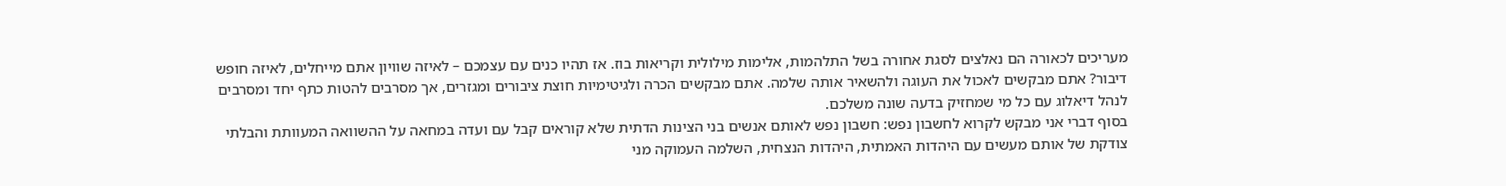מעריכים לכאורה הם נאלצים לסגת אחורה בשל התלהמות, אלימות מילולית וקריאות בוז. אז תהיו כנים עם עצמכם – לאיזה שוויון אתם מייחלים, לאיזה חופש דיבור? אתם מבקשים לאכול את העוגה ולהשאיר אותה שלמה. אתם מבקשים הכרה ולגיטימיות חוצת ציבורים ומגזרים, אך מסרבים להטות כתף יחד ומסרבים לנהל דיאלוג עם כל מי שמחזיק בדעה שונה משלכם.
בסוף דברי אני מבקש לקרוא לחשבון נפש: חשבון נפש לאותם אנשים בני הצינות הדתית שלא קוראים קבל עם ועדה במחאה על ההשוואה המעוותת והבלתי צודקת של אותם מעשים עם היהדות האמתית, היהדות הנצחית, השלמה העמוקה מני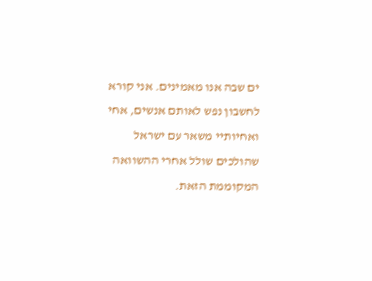ים שבה אנו מאמינים. אני קורא לחשבון נפש לאותם אנשים, אחי ואחיותיי משאר עם ישראל שהולכים שולל אחרי ההשוואה המקוממת הזאת.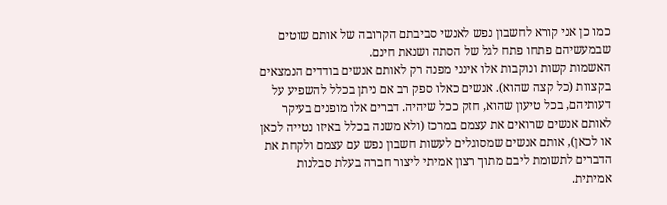כמו כן אני קורא לחשבון נפש לאנשי סביבתם הקרובה של אותם שוטים שבמעשיהם פתחו פתח לגל של הסתה ושנאת חינם.
האשמות קשות ונוקבות אלו אינני מפנה רק לאותם אנשים בודדים הנמצאים בקצוות (כל קצה שהוא). אנשים כאלו ספק רב אם ניתן בכלל להשפיע על דעותיהם, בכל טיעון שהוא, חזק ככל שיהיה. דברים אלו מופנים בעיקר לאותם אנשים שרואים את עצמם במרכז (ולא משנה בכלל באיזו נטייה לכאן או לכאן), אותם אנשים שמסוגלים לעשות חשבון נפש עם עצמם ולקחת את הדברים לתשומת ליבם מתוך רצון אמיתי ליצור חברה בעלת סבלנות אמיתית.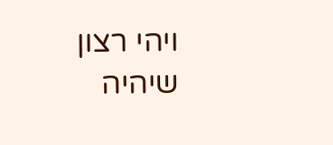ויהי רצון שיהיה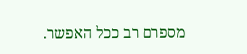מספרם רב ככל האפשר.